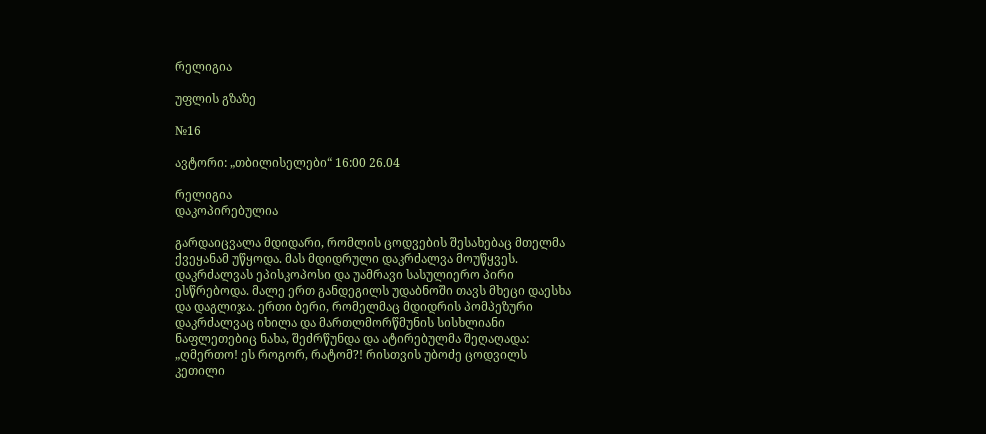რელიგია

უფლის გზაზე

№16

ავტორი: „თბილისელები“ 16:00 26.04

რელიგია
დაკოპირებულია

გარდაიცვალა მდიდარი, რომლის ცოდვების შესახებაც მთელმა ქვეყანამ უწყოდა. მას მდიდრული დაკრძალვა მოუწყვეს. დაკრძალვას ეპისკოპოსი და უამრავი სასულიერო პირი ესწრებოდა. მალე ერთ განდეგილს უდაბნოში თავს მხეცი დაესხა და დაგლიჯა. ერთი ბერი, რომელმაც მდიდრის პომპეზური დაკრძალვაც იხილა და მართლმორწმუნის სისხლიანი ნაფლეთებიც ნახა, შეძრწუნდა და ატირებულმა შეღაღადა: „ღმერთო! ეს როგორ, რატომ?! რისთვის უბოძე ცოდვილს კეთილი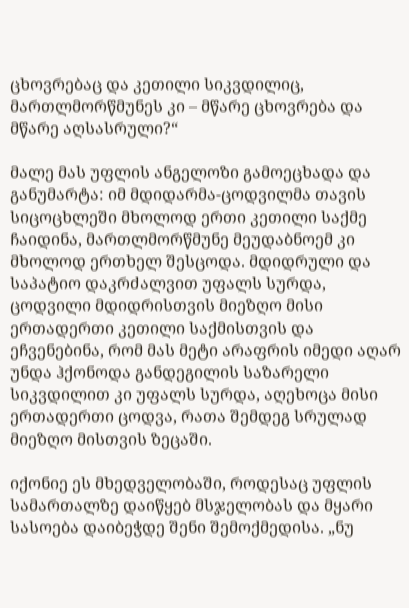ცხოვრებაც და კეთილი სიკვდილიც, მართლმორწმუნეს კი – მწარე ცხოვრება და მწარე აღსასრული?“

მალე მას უფლის ანგელოზი გამოეცხადა და განუმარტა: იმ მდიდარმა-ცოდვილმა თავის სიცოცხლეში მხოლოდ ერთი კეთილი საქმე ჩაიდინა, მართლმორწმუნე მეუდაბნოემ კი მხოლოდ ერთხელ შესცოდა. მდიდრული და საპატიო დაკრძალვით უფალს სურდა, ცოდვილი მდიდრისთვის მიეზღო მისი ერთადერთი კეთილი საქმისთვის და ეჩვენებინა, რომ მას მეტი არაფრის იმედი აღარ უნდა ჰქონოდა განდეგილის საზარელი სიკვდილით კი უფალს სურდა, აღეხოცა მისი ერთადერთი ცოდვა, რათა შემდეგ სრულად მიეზღო მისთვის ზეცაში.

იქონიე ეს მხედველობაში, როდესაც უფლის სამართალზე დაიწყებ მსჯელობას და მყარი სასოება დაიბეჭდე შენი შემოქმედისა. „ნუ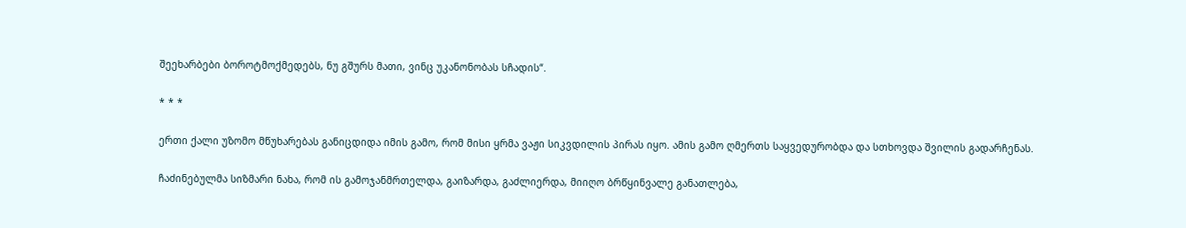შეეხარბები ბოროტმოქმედებს, ნუ გშურს მათი, ვინც უკანონობას სჩადის“.

* * *

ერთი ქალი უზომო მწუხარებას განიცდიდა იმის გამო, რომ მისი ყრმა ვაჟი სიკვდილის პირას იყო. ამის გამო ღმერთს საყვედურობდა და სთხოვდა შვილის გადარჩენას.

ჩაძინებულმა სიზმარი ნახა, რომ ის გამოჯანმრთელდა, გაიზარდა, გაძლიერდა, მიიღო ბრწყინვალე განათლება,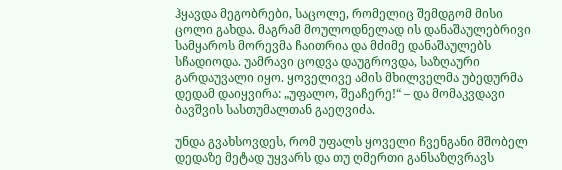ჰყავდა მეგობრები, საცოლე, რომელიც შემდგომ მისი ცოლი გახდა. მაგრამ მოულოდნელად ის დანაშაულებრივი სამყაროს მორევმა ჩაითრია და მძიმე დანაშაულებს სჩადიოდა. უამრავი ცოდვა დაუგროვდა, საზღაური გარდაუვალი იყო. ყოველივე ამის მხილველმა უბედურმა დედამ დაიყვირა: „უფალო, შეაჩერე!“ – და მომაკვდავი ბავშვის სასთუმალთან გაეღვიძა.

უნდა გვახსოვდეს, რომ უფალს ყოველი ჩვენგანი მშობელ დედაზე მეტად უყვარს და თუ ღმერთი განსაზღვრავს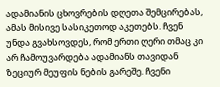ადამიანის ცხოვრების დღეთა შემცირებას, ამას მისივე სასიკეთოდ აკეთებს. ჩვენ უნდა გვახსოვდეს, რომ ერთი ღერი თმაც კი არ ჩამოუვარდება ადამიანს თავიდან ზეციურ მეუფის ნების გარეშე. ჩვენი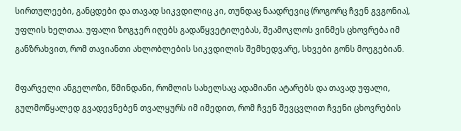სირთულეები, განცდები და თავად სიკვდილიც კი, თუნდაც ნაადრევიც (როგორც ჩვენ გვგონია), უფლის ხელთაა. უფალი ზოგჯერ იღებს გადაწყვეტილებას, შეამოკლოს ვინმეს ცხოვრება იმ განზრახვით, რომ თავიანთი ახლობლების სიკვდილის შემხედვარე, სხვები გონს მოეგებიან.

მფარველი ანგელოზი, წმინდანი, რომლის სახელსაც ადამიანი ატარებს და თავად უფალი, გულმოწყალედ გვადევნებენ თვალყურს იმ იმედით, რომ ჩვენ შევცვლით ჩვენი ცხოვრების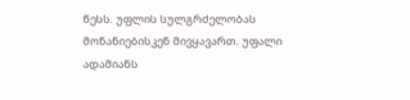წესს. უფლის სულგრძელობას მონანიებისკენ მივყავართ. უფალი ადამიანს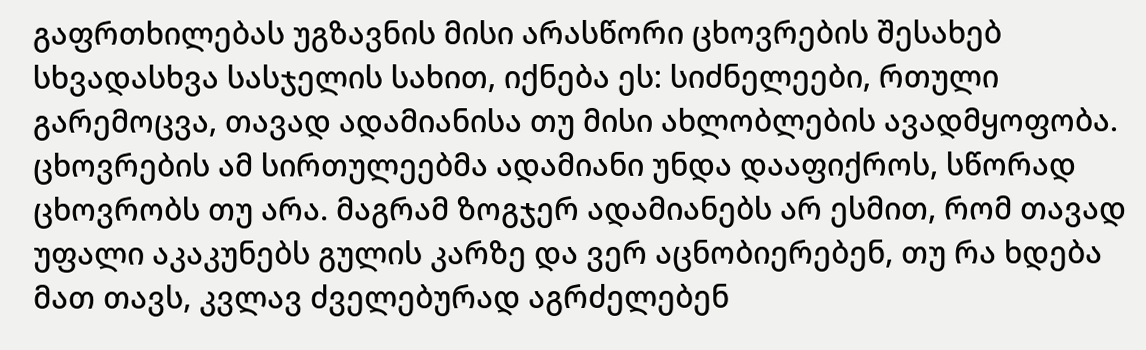გაფრთხილებას უგზავნის მისი არასწორი ცხოვრების შესახებ სხვადასხვა სასჯელის სახით, იქნება ეს: სიძნელეები, რთული გარემოცვა, თავად ადამიანისა თუ მისი ახლობლების ავადმყოფობა. ცხოვრების ამ სირთულეებმა ადამიანი უნდა დააფიქროს, სწორად ცხოვრობს თუ არა. მაგრამ ზოგჯერ ადამიანებს არ ესმით, რომ თავად უფალი აკაკუნებს გულის კარზე და ვერ აცნობიერებენ, თუ რა ხდება მათ თავს, კვლავ ძველებურად აგრძელებენ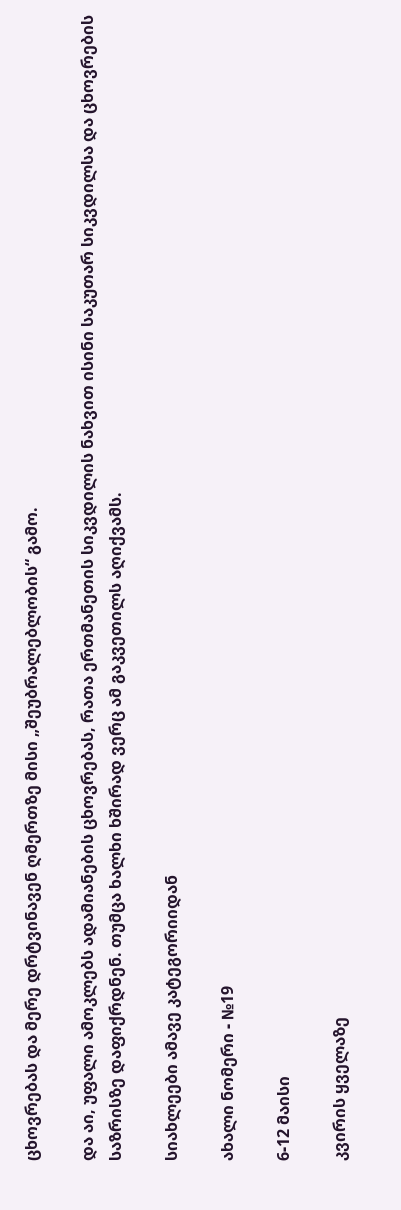ცხოვრებას და მერე დრტვინავენ ღმერთზე მისი „შეუბრალებლობის“ გამო.

და აი, უფალი ამოკლებს ადამიანების ცხოვრებას, რათა ერთმანეთის სიკვდილის ნახვით ისინი საკუთარ სიკვდილსა და ცხოვრების საზრისზე დაფიქრდნენ. თუმცა ხალხი ხშირად ვერც ამ გაკვეთილს აღიქვამს.

სიახლეები ამავე კატეგორიიდან

ახალი ნომერი - №19

6-12 მაისი

კვირის ყველაზე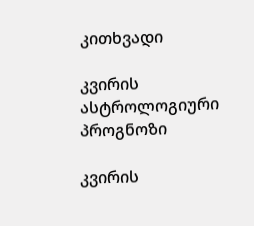კითხვადი

კვირის ასტროლოგიური
პროგნოზი

კვირის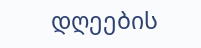დღეების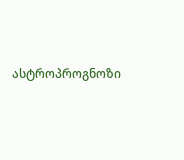ასტროპროგნოზი